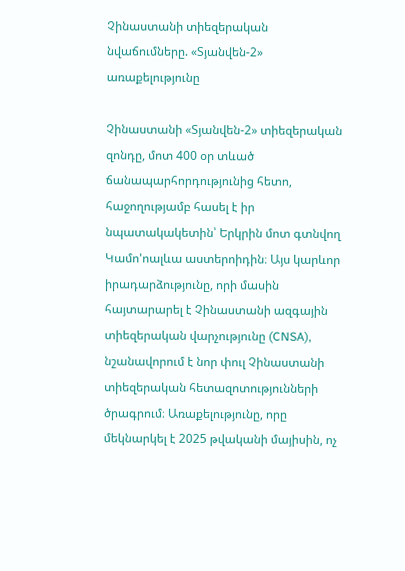Չինաստանի տիեզերական նվաճումները. «Տյանվեն-2» առաքելությունը

Չինաստանի «Տյանվեն-2» տիեզերական զոնդը, մոտ 400 օր տևած ճանապարհորդությունից հետո, հաջողությամբ հասել է իր նպատակակետին՝ Երկրին մոտ գտնվող Կամո'ոալևա աստերոիդին։ Այս կարևոր իրադարձությունը, որի մասին հայտարարել է Չինաստանի ազգային տիեզերական վարչությունը (CNSA), նշանավորում է նոր փուլ Չինաստանի տիեզերական հետազոտությունների ծրագրում։ Առաքելությունը, որը մեկնարկել է 2025 թվականի մայիսին, ոչ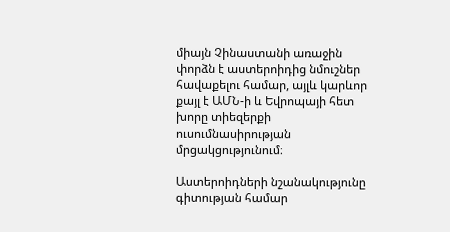միայն Չինաստանի առաջին փորձն է աստերոիդից նմուշներ հավաքելու համար, այլև կարևոր քայլ է ԱՄՆ-ի և Եվրոպայի հետ խորը տիեզերքի ուսումնասիրության մրցակցությունում։

Աստերոիդների նշանակությունը գիտության համար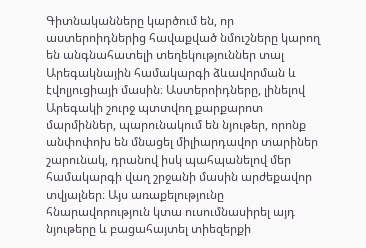Գիտնականները կարծում են, որ աստերոիդներից հավաքված նմուշները կարող են անգնահատելի տեղեկություններ տալ Արեգակնային համակարգի ձևավորման և էվոլյուցիայի մասին։ Աստերոիդները, լինելով Արեգակի շուրջ պտտվող քարքարոտ մարմիններ, պարունակում են նյութեր, որոնք անփոփոխ են մնացել միլիարդավոր տարիներ շարունակ, դրանով իսկ պահպանելով մեր համակարգի վաղ շրջանի մասին արժեքավոր տվյալներ։ Այս առաքելությունը հնարավորություն կտա ուսումնասիրել այդ նյութերը և բացահայտել տիեզերքի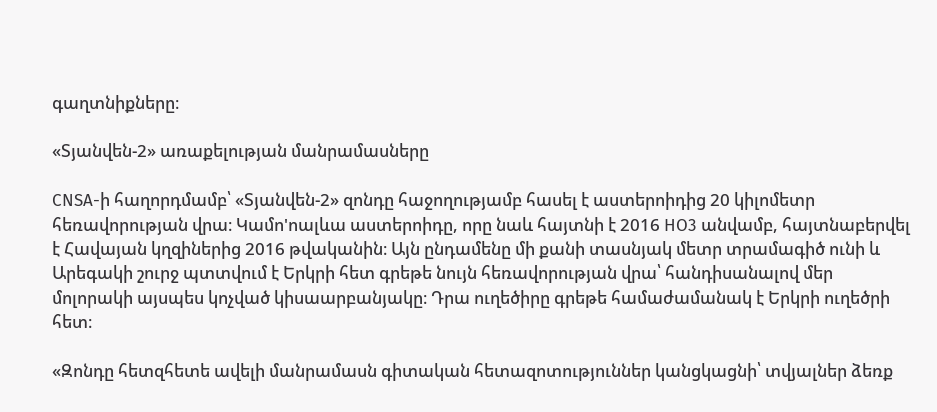գաղտնիքները։

«Տյանվեն-2» առաքելության մանրամասները

CNSA-ի հաղորդմամբ՝ «Տյանվեն-2» զոնդը հաջողությամբ հասել է աստերոիդից 20 կիլոմետր հեռավորության վրա։ Կամո'ոալևա աստերոիդը, որը նաև հայտնի է 2016 HO3 անվամբ, հայտնաբերվել է Հավայան կղզիներից 2016 թվականին։ Այն ընդամենը մի քանի տասնյակ մետր տրամագիծ ունի և Արեգակի շուրջ պտտվում է Երկրի հետ գրեթե նույն հեռավորության վրա՝ հանդիսանալով մեր մոլորակի այսպես կոչված կիսաարբանյակը։ Դրա ուղեծիրը գրեթե համաժամանակ է Երկրի ուղեծրի հետ։

«Զոնդը հետզհետե ավելի մանրամասն գիտական հետազոտություններ կանցկացնի՝ տվյալներ ձեռք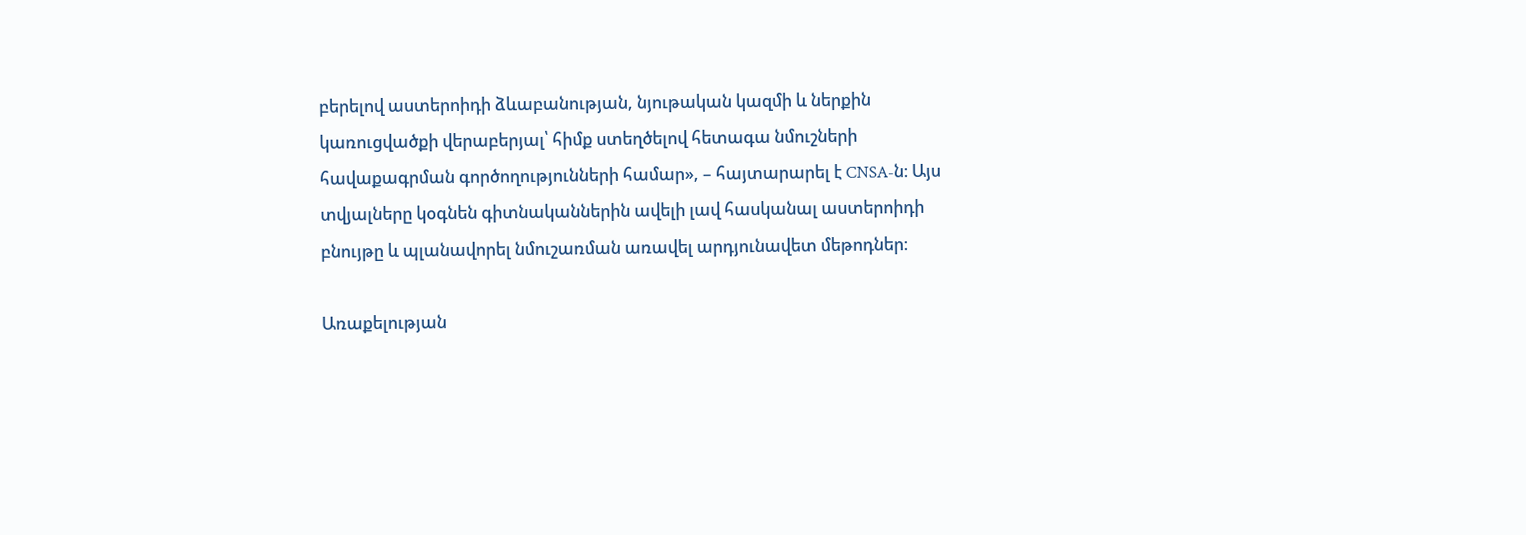բերելով աստերոիդի ձևաբանության, նյութական կազմի և ներքին կառուցվածքի վերաբերյալ՝ հիմք ստեղծելով հետագա նմուշների հավաքագրման գործողությունների համար», – հայտարարել է CNSA-ն։ Այս տվյալները կօգնեն գիտնականներին ավելի լավ հասկանալ աստերոիդի բնույթը և պլանավորել նմուշառման առավել արդյունավետ մեթոդներ։

Առաքելության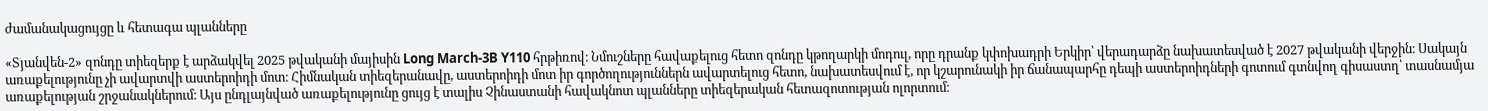ժամանակացույցը և հետագա պլանները

«Տյանվեն-2» զոնդը տիեզերք է արձակվել 2025 թվականի մայիսին Long March-3B Y110 հրթիռով։ Նմուշները հավաքելուց հետո զոնդը կթողարկի մոդուլ, որը դրանք կփոխադրի Երկիր՝ վերադարձը նախատեսված է 2027 թվականի վերջին։ Սակայն առաքելությունը չի ավարտվի աստերոիդի մոտ։ Հիմնական տիեզերանավը, աստերոիդի մոտ իր գործողություններն ավարտելուց հետո, նախատեսվում է, որ կշարունակի իր ճանապարհը դեպի աստերոիդների գոտում գտնվող գիսաստղ՝ տասնամյա առաքելության շրջանակներում։ Այս ընդլայնված առաքելությունը ցույց է տալիս Չինաստանի հավակնոտ պլանները տիեզերական հետազոտության ոլորտում։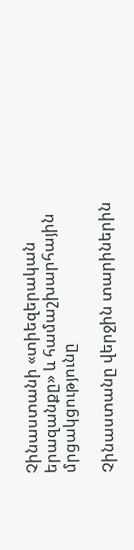Չինաստանի «տիեզերական երազանքը» և համաշխարհային մրցակցությունը

Չինաստանը վերջին տարիներին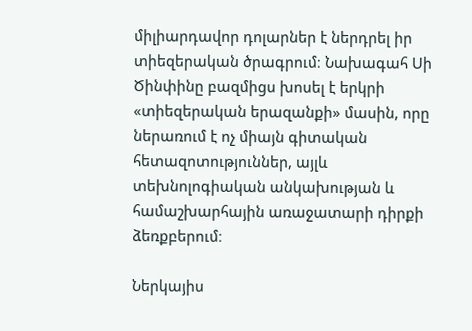միլիարդավոր դոլարներ է ներդրել իր տիեզերական ծրագրում։ Նախագահ Սի Ծինփինը բազմիցս խոսել է երկրի «տիեզերական երազանքի» մասին, որը ներառում է ոչ միայն գիտական հետազոտություններ, այլև տեխնոլոգիական անկախության և համաշխարհային առաջատարի դիրքի ձեռքբերում։

Ներկայիս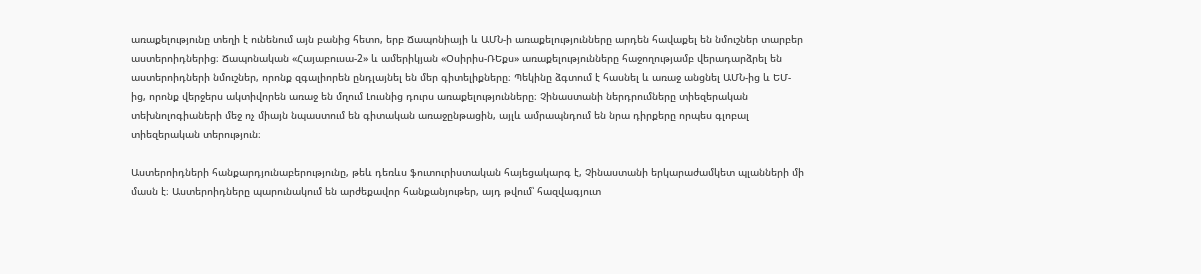առաքելությունը տեղի է ունենում այն բանից հետո, երբ Ճապոնիայի և ԱՄՆ-ի առաքելությունները արդեն հավաքել են նմուշներ տարբեր աստերոիդներից։ Ճապոնական «Հայաբուսա-2» և ամերիկյան «Օսիրիս-ՌԵքս» առաքելությունները հաջողությամբ վերադարձրել են աստերոիդների նմուշներ, որոնք զգալիորեն ընդլայնել են մեր գիտելիքները։ Պեկինը ձգտում է հասնել և առաջ անցնել ԱՄՆ-ից և ԵՄ-ից, որոնք վերջերս ակտիվորեն առաջ են մղում Լուսնից դուրս առաքելությունները։ Չինաստանի ներդրումները տիեզերական տեխնոլոգիաների մեջ ոչ միայն նպաստում են գիտական առաջընթացին, այլև ամրապնդում են նրա դիրքերը որպես գլոբալ տիեզերական տերություն։

Աստերոիդների հանքարդյունաբերությունը, թեև դեռևս ֆուտուրիստական հայեցակարգ է, Չինաստանի երկարաժամկետ պլանների մի մասն է։ Աստերոիդները պարունակում են արժեքավոր հանքանյութեր, այդ թվում՝ հազվագյուտ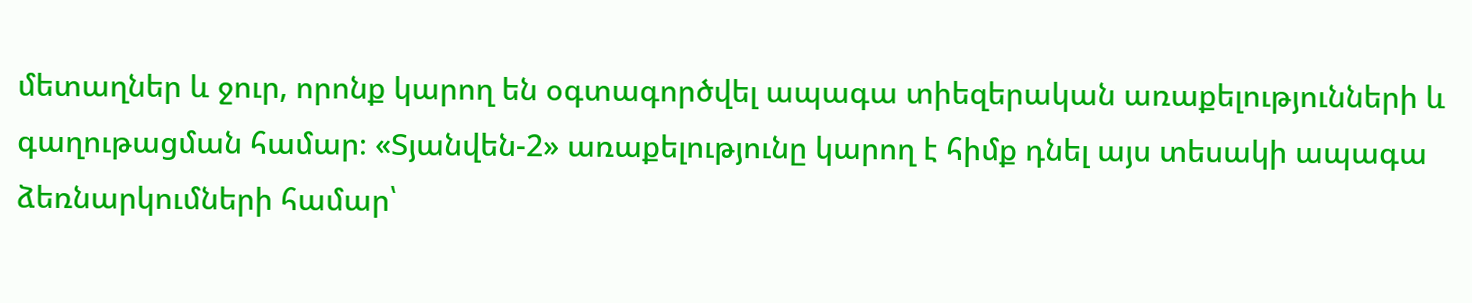մետաղներ և ջուր, որոնք կարող են օգտագործվել ապագա տիեզերական առաքելությունների և գաղութացման համար։ «Տյանվեն-2» առաքելությունը կարող է հիմք դնել այս տեսակի ապագա ձեռնարկումների համար՝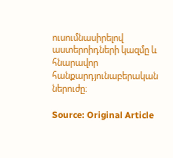ուսումնասիրելով աստերոիդների կազմը և հնարավոր հանքարդյունաբերական ներուժը։

Source: Original Article